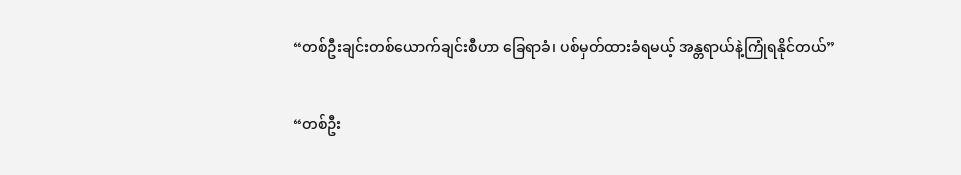“တစ်ဦးချင်းတစ်ယောက်ချင်းစီဟာ ခြေရာခံ၊ ပစ်မှတ်ထားခံရမယ့် အန္တရာယ်နဲ့ကြုံရနိုင်တယ်”

“တစ်ဦး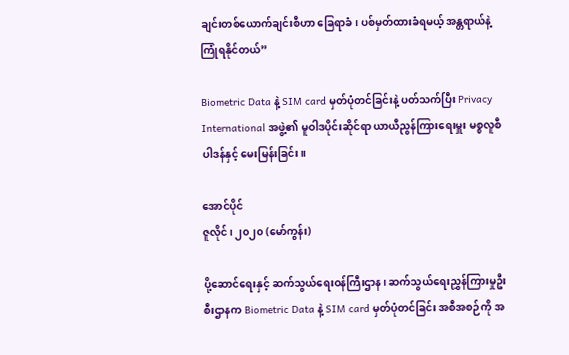ချင်းတစ်ယောက်ချင်းစီဟာ ခြေရာခံ၊ ပစ်မှတ်ထားခံရမယ့် အန္တရာယ်နဲ့ကြုံရနိုင်တယ်”

Biometric Data နဲ့ SIM card မှတ်ပုံတင်ခြင်းနဲ့ ပတ်သက်ပြီး Privacy International အဖွဲ့၏ မူဝါဒပိုင်းဆိုင်ရာ ယာယီညွန်ကြားရေးမှူး မစ္စလူစီပါဒန်နှင့် မေးမြန်းခြင်း။

အောင်ပိုင်
ဇူလိုင်၊ ၂၀၂၀ (မော်ကွန်း)

ပို့ဆောင်ရေးနှင့် ဆက်သွယ်ရေးဝန်ကြီးဌာန၊ ဆက်သွယ်ရေးညွှန်ကြားမှုဦးစီးဌာနက Biometric Data နဲ့ SIM card မှတ်ပုံတင်ခြင်း အစီအစဉ်ကို အ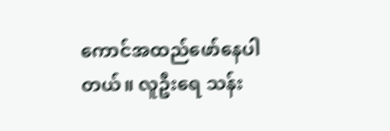ကောင်အထည်ဖော်နေပါတယ်။ လူဦးရေ သန်း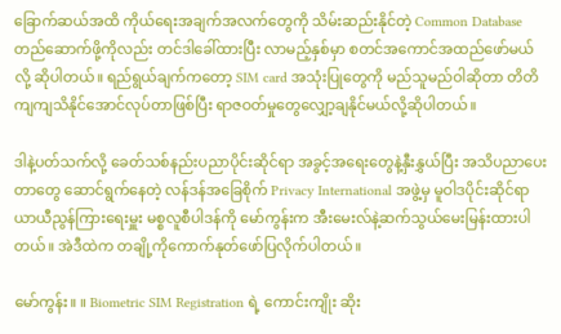ခြောက်ဆယ်အထိ ကိုယ်ရေးအချက်အလက်တွေကို သိမ်းဆည်းနိုင်တဲ့ Common Database တည်ဆောက်ဖို့ကိုလည်း တင်ဒါခေါ်ထားပြီး လာမည့်နှစ်မှာ စတင်အကောင်အထည်ဖော်မယ်လို့ ဆိုပါတယ်။ ရည်ရွယ်ချက်ကတော့ SIM card အသုံးပြုတွေကို မည်သူမည်ဝါဆိုတာ တိတိကျကျသိနိုင်အောင်လုပ်တာဖြစ်ပြီး ရာဇဝတ်မှုတွေလျှော့ချနိုင်မယ်လို့ဆိုပါတယ်။

ဒါနဲ့ပတ်သက်လို့ ခေတ်သစ်နည်းပညာပိုင်းဆိုင်ရာ အခွင့်အရေးတွေနဲ့နှီးနွှယ်ပြီး အသိပညာပေးတာတွေ ဆောင်ရွက်နေတဲ့ လန်ဒန်အခြေစိုက် Privacy International အဖွဲ့မှ မူဝါဒပိုင်းဆိုင်ရာ ယာယီညွန်ကြားရေးမှူး မစ္စလူစီပါဒန်ကို မော်ကွန်းက အီးမေးလ်နဲ့ဆက်သွယ်မေးမြန်းထားပါတယ်။ အဲဒီထဲက တချို့ကိုကောက်နုတ်ဖော်ပြလိုက်ပါတယ်။

မော်ကွန်း။ ။ Biometric SIM Registration ရဲ့ ကောင်းကျိုး ဆိုး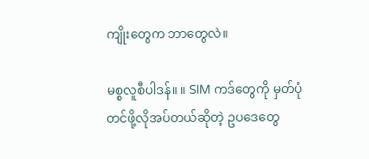ကျိုးတွေက ဘာတွေလဲ။

မစ္စလူစီပါဒန်။ ။ SIM ကဒ်တွေကို မှတ်ပုံတင်ဖို့လိုအပ်တယ်ဆိုတဲ့ ဥပဒေတွေ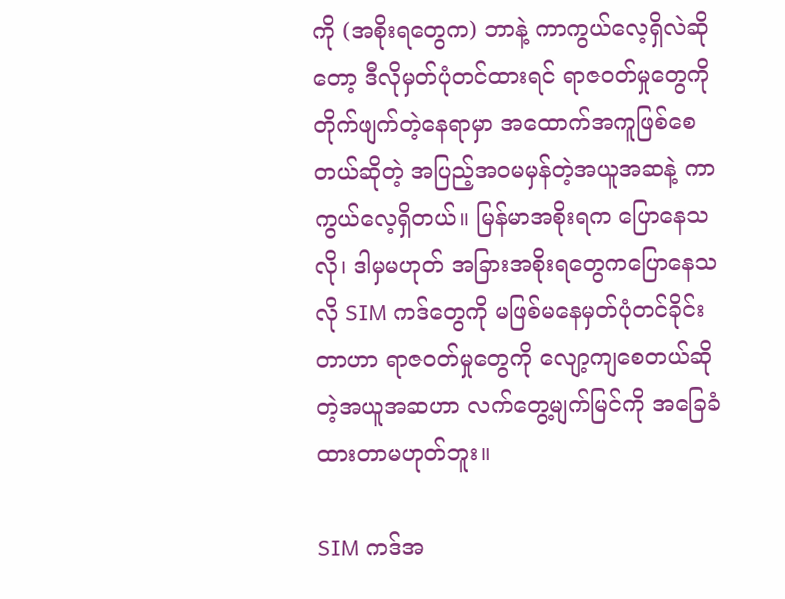ကို (အစိုးရတွေက) ဘာနဲ့ ကာကွယ်လေ့ရှိလဲဆိုတော့ ဒီလိုမှတ်ပုံတင်ထားရင် ရာဇဝတ်မှုတွေကို တိုက်ဖျက်တဲ့နေရာမှာ အထောက်အကူဖြစ်စေတယ်ဆိုတဲ့ အပြည့်အဝမမှန်တဲ့အယူအဆနဲ့ ကာကွယ်လေ့ရှိတယ်။ မြန်မာအစိုးရက ပြောနေသလို၊ ဒါမှမဟုတ် အခြားအစိုးရတွေကပြောနေသလို SIM ကဒ်တွေကို မဖြစ်မနေမှတ်ပုံတင်ခိုင်းတာဟာ ရာဇဝတ်မှုတွေကို လျော့ကျစေတယ်ဆိုတဲ့အယူအဆဟာ လက်တွေ့မျက်မြင်ကို အခြေခံထားတာမဟုတ်ဘူး။

SIM ကဒ်အ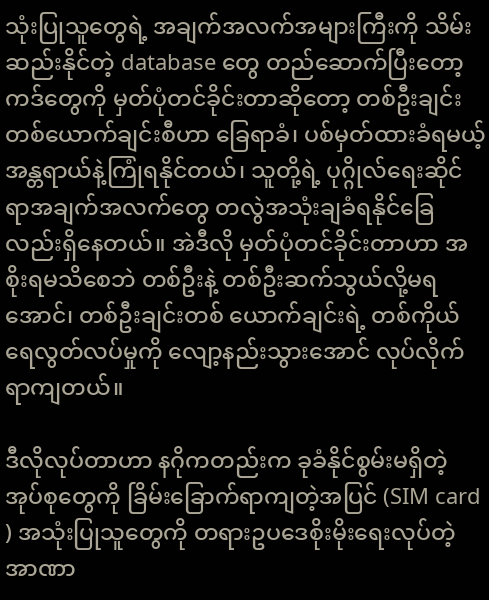သုံးပြုသူတွေရဲ့ အချက်အလက်အများကြီးကို သိမ်းဆည်းနိုင်တဲ့ database တွေ တည်ဆောက်ပြီးတော့ ကဒ်တွေကို မှတ်ပုံတင်ခိုင်းတာဆိုတော့ တစ်ဦးချင်းတစ်ယောက်ချင်းစီဟာ ခြေရာခံ၊ ပစ်မှတ်ထားခံရမယ့် အန္တရာယ်နဲ့ကြုံရနိုင်တယ်၊ သူတို့ရဲ့ ပုဂ္ဂိုလ်ရေးဆိုင်ရာအချက်အလက်တွေ တလွဲအသုံးချခံရနိုင်ခြေလည်းရှိနေတယ်။ အဲဒီလို မှတ်ပုံတင်ခိုင်းတာဟာ အစိုးရမသိစေဘဲ တစ်ဦးနဲ့ တစ်ဦးဆက်သွယ်လို့မရအောင်၊ တစ်ဦးချင်းတစ် ယောက်ချင်းရဲ့ တစ်ကိုယ်ရေလွတ်လပ်မှုကို လျော့နည်းသွားအောင် လုပ်လိုက်ရာကျတယ်။

ဒီလိုလုပ်တာဟာ နဂိုကတည်းက ခုခံနိုင်စွမ်းမရှိတဲ့အုပ်စုတွေကို ခြိမ်းခြောက်ရာကျတဲ့အပြင် (SIM card ) အသုံးပြုသူတွေကို တရားဥပဒေစိုးမိုးရေးလုပ်တဲ့အာဏာ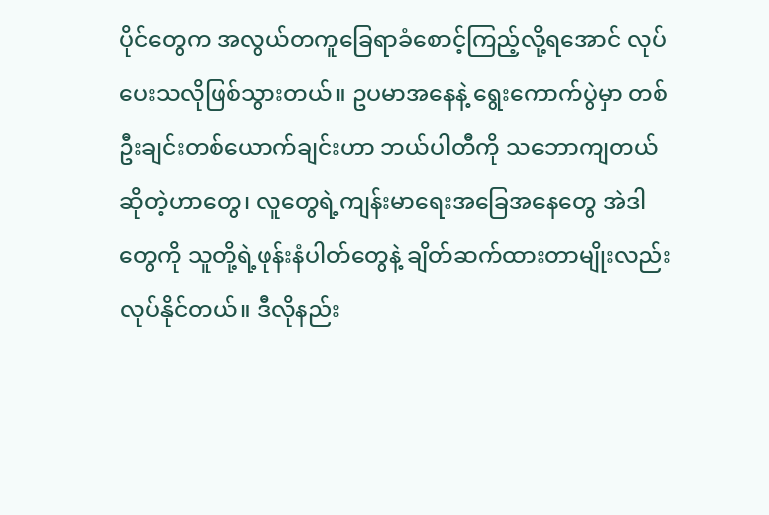ပိုင်တွေက အလွယ်တကူခြေရာခံစောင့်ကြည့်လို့ရအောင် လုပ်ပေးသလိုဖြစ်သွားတယ်။ ဥပမာအနေနဲ့ ရွေးကောက်ပွဲမှာ တစ်ဦးချင်းတစ်ယောက်ချင်းဟာ ဘယ်ပါတီကို သဘောကျတယ်ဆိုတဲ့ဟာတွေ၊ လူတွေရဲ့ကျန်းမာရေးအခြေအနေတွေ အဲဒါတွေကို သူတို့ရဲ့ဖုန်းနံပါတ်တွေနဲ့ ချိတ်ဆက်ထားတာမျိုးလည်းလုပ်နိုင်တယ်။ ဒီလိုနည်း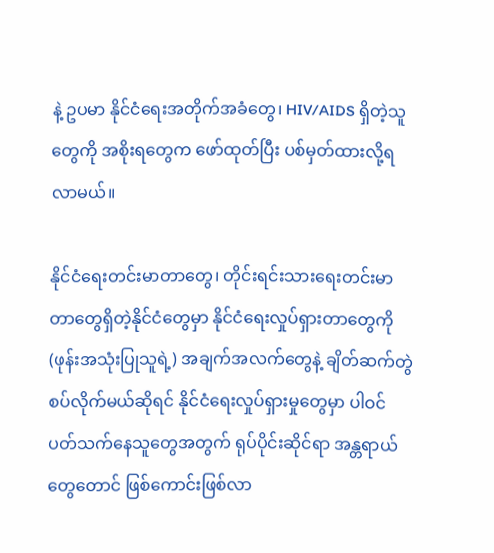နဲ့ ဥပမာ နိုင်ငံရေးအတိုက်အခံတွေ၊ HIV/AIDS ရှိတဲ့သူတွေကို အစိုးရတွေက ဖော်ထုတ်ပြီး ပစ်မှတ်ထားလို့ရလာမယ်။

နိုင်ငံရေးတင်းမာတာတွေ၊ တိုင်းရင်းသားရေးတင်းမာတာတွေရှိတဲ့နိုင်ငံတွေမှာ နိုင်ငံရေးလှုပ်ရှားတာတွေကို (ဖုန်းအသုံးပြုသူရဲ့) အချက်အလက်တွေနဲ့ ချိတ်ဆက်တွဲစပ်လိုက်မယ်ဆိုရင် နိုင်ငံရေးလှုပ်ရှားမှုတွေမှာ ပါဝင်ပတ်သက်နေသူတွေအတွက် ရုပ်ပိုင်းဆိုင်ရာ အန္တရာယ်တွေတောင် ဖြစ်ကောင်းဖြစ်လာ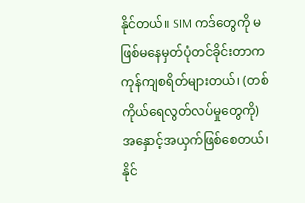နိုင်တယ်။ SIM ကဒ်တွေကို မဖြစ်မနေမှတ်ပုံတင်ခိုင်းတာက ကုန်ကျစရိတ်များတယ်၊ (တစ်ကိုယ်ရေလွတ်လပ်မှုတွေကို) အနှောင့်အယှက်ဖြစ်စေတယ်၊ နိုင်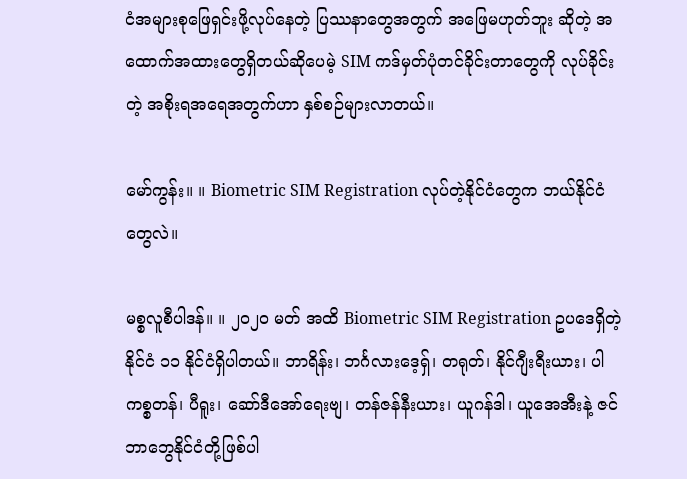ငံအများစုဖြေရှင်းဖို့လုပ်နေတဲ့ ပြဿနာတွေအတွက် အဖြေမဟုတ်ဘူး ဆိုတဲ့ အထောက်အထားတွေရှိတယ်ဆိုပေမဲ့ SIM ကဒ်မှတ်ပုံတင်ခိုင်းတာတွေကို လုပ်ခိုင်းတဲ့ အစိုးရအရေအတွက်ဟာ နှစ်စဉ်များလာတယ်။

မော်ကွန်း။ ။ Biometric SIM Registration လုပ်တဲ့နိုင်ငံတွေက ဘယ်နိုင်ငံတွေလဲ။

မစ္စလူစီပါဒန်။ ။ ၂၀၂၀ မတ် အထိ Biometric SIM Registration ဥပဒေရှိတဲ့ နိုင်ငံ ၁၁ နိုင်ငံရှိပါတယ်။ ဘာရိန်း၊ ဘင်္ဂလားဒေ့ရှ်၊ တရုတ်၊ နိုင်ဂျီးရီးယား၊ ပါကစ္စတန်၊ ပီရူး၊ ဆော်ဒီအော်ရေးဗျ၊ တန်ဇန်နီးယား၊ ယူဂန်ဒါ၊ ယူအေအီးနဲ့ ဇင်ဘာဘွေနိုင်ငံတို့ဖြစ်ပါ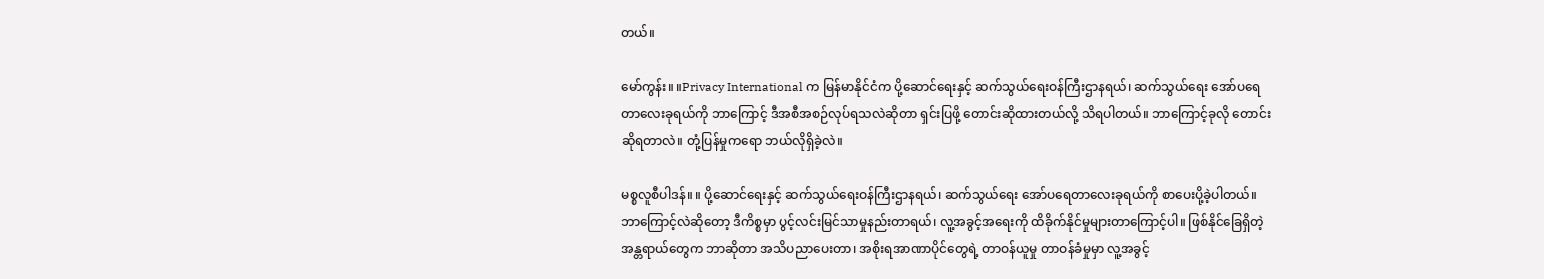တယ်။

မော်ကွန်း။ ။Privacy International က မြန်မာနိုင်ငံက ပို့ဆောင်ရေးနှင့် ဆက်သွယ်ရေးဝန်ကြီးဌာနရယ်၊ ဆက်သွယ်ရေး အော်ပရေတာလေးခုရယ်ကို ဘာကြောင့် ဒီအစီအစဉ်လုပ်ရသလဲဆိုတာ ရှင်းပြဖို့ တောင်းဆိုထားတယ်လို့ သိရပါတယ်။ ဘာကြောင့်ခုလို တောင်းဆိုရတာလဲ။ တုံ့ပြန်မှုကရော ဘယ်လိုရှိခဲ့လဲ။

မစ္စလူစီပါဒန်။ ။ ပို့ဆောင်ရေးနှင့် ဆက်သွယ်ရေးဝန်ကြီးဌာနရယ်၊ ဆက်သွယ်ရေး အော်ပရေတာလေးခုရယ်ကို စာပေးပို့ခဲ့ပါတယ်။ ဘာကြောင့်လဲဆိုတော့ ဒီကိစ္စမှာ ပွင့်လင်းမြင်သာမှုနည်းတာရယ်၊ လူ့အခွင့်အရေးကို ထိခိုက်နိုင်မှုများတာကြောင့်ပါ။ ဖြစ်နိုင်ခြေရှိတဲ့ အန္တရာယ်တွေက ဘာဆိုတာ အသိပညာပေးတာ၊ အစိုးရအာဏာပိုင်တွေရဲ့ တာဝန်ယူမှု တာဝန်ခံမှုမှာ လူ့အခွင့်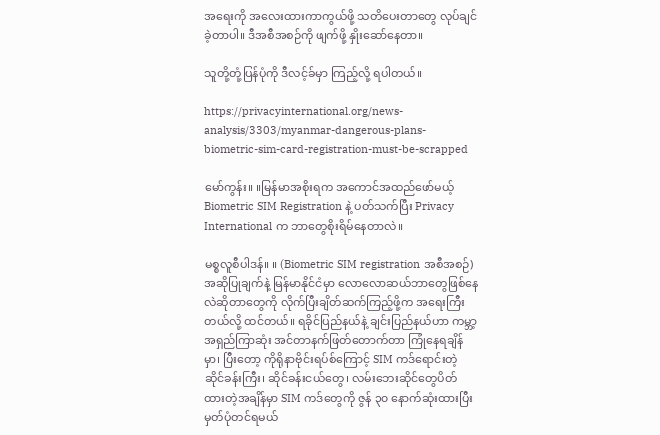အရေးကို အလေးထားကာကွယ်ဖို့ သတိပေးတာတွေ လုပ်ချင်ခဲ့တာပါ။ ဒီအစီအစဉ်ကို ဖျက်ဖို့ နှိုးဆော်နေတာ။

သူတို့တုံ့ပြန်ပုံကို ဒီလင့်ခ်မှာ ကြည့်လို့ ရပါတယ်။

https://privacyinternational.org/news-analysis/3303/myanmar-dangerous-plans-biometric-sim-card-registration-must-be-scrapped

မော်ကွန်း။ ။မြန်မာအစိုးရက အကောင်အထည်ဖော်မယ့် Biometric SIM Registration နဲ့ ပတ်သက်ပြီး Privacy International က ဘာတွေစိုးရိမ်နေတာလဲ။

မစ္စလူစီပါဒန်။ ။ (Biometric SIM registration အစီအစဉ်) အဆိုပြုချက်နဲ့ မြန်မာနိုင်ငံမှာ လောလောဆယ်ဘာတွေဖြစ်နေ လဲဆိုတာတွေကို လိုက်ပြီးချိတ်ဆက်ကြည့်ဖို့က အရေးကြီးတယ်လို့ ထင်တယ်။ ရခိုင်ပြည်နယ်နဲ့ ချင်းပြည်နယ်ဟာ ကမ္ဘာ့အရှည်ကြာဆုံး အင်တာနက်ဖြတ်တောက်တာ ကြုံနေရချိန်မှာ၊ ပြီးတော့ ကိုရိုနာဗိုင်းရပ်စ်ကြောင့် SIM ကဒ်ရောင်းတဲ့ ဆိုင်ခန်းကြီး၊ ဆိုင်ခန်းငယ်တွေ၊ လမ်းဘေးဆိုင်တွေပိတ်ထားတဲ့အချိန်မှာ SIM ကဒ်တွေကို ဇွန် ၃၀ နောက်ဆုံးထားပြီး မှတ်ပုံတင်ရမယ်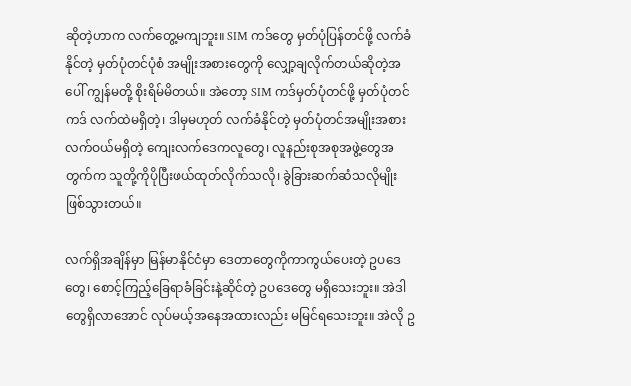ဆိုတဲ့ဟာက လက်တွေ့မကျဘူး။ SIM ကဒ်တွေ မှတ်ပုံပြန်တင်ဖို့ လက်ခံနိုင်တဲ့ မှတ်ပုံတင်ပုံစံ အမျိုးအစားတွေကို လျှော့ချလိုက်တယ်ဆိုတဲ့အပေါ် ကျွန်မတို့ စိုးရိမ်မိတယ်။ အဲတော့ SIM ကဒ်မှတ်ပုံတင်ဖို့ မှတ်ပုံတင်ကဒ် လက်ထဲမရှိတဲ့၊ ဒါမှမဟုတ် လက်ခံနိုင်တဲ့ မှတ်ပုံတင်အမျိုးအစား လက်ဝယ်မရှိတဲ့ ကျေးလက်ဒေကလူတွေ၊ လူနည်းစုအစုအဖွဲ့တွေအတွက်က သူတို့ကိုပိုပြီးဖယ်ထုတ်လိုက်သလို၊ ခွဲခြားဆက်ဆံသလိုမျိုး ဖြစ်သွားတယ်။

လက်ရှိအချိန်မှာ မြန်မာနိုင်ငံမှာ ဒေတာတွေကိုကာကွယ်ပေးတဲ့ ဥပဒေတွေ၊ စောင့်ကြည့်ခြေရာခံခြင်းနဲ့ဆိုင်တဲ့ ဥပဒေတွေ မရှိသေးဘူး။ အဲဒါတွေရှိလာအောင် လုပ်မယ့်အနေအထားလည်း မမြင်ရသေးဘူး။ အဲလို ဥ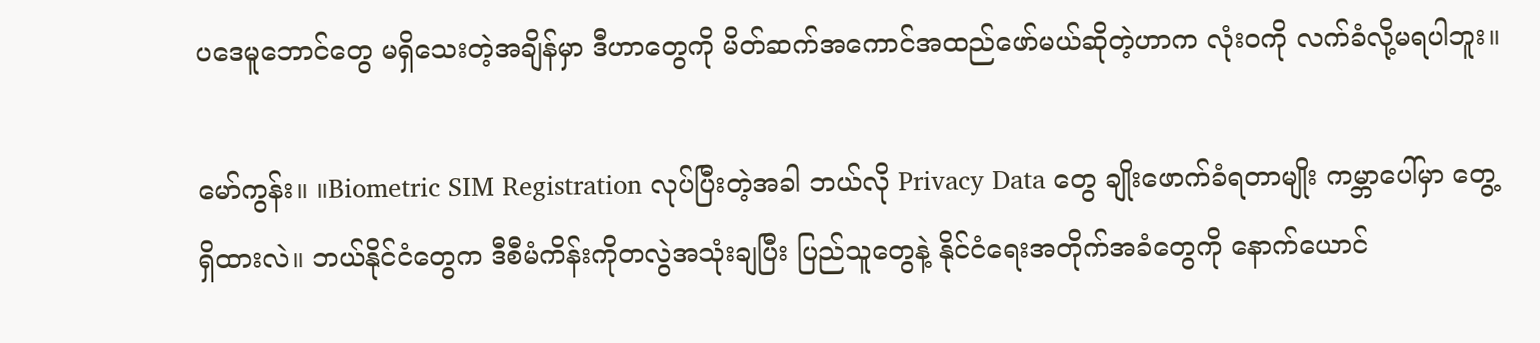ပဒေမူဘောင်တွေ မရှိသေးတဲ့အချိန်မှာ ဒီဟာတွေကို မိတ်ဆက်အကောင်အထည်ဖော်မယ်ဆိုတဲ့ဟာက လုံးဝကို လက်ခံလို့မရပါဘူး။

မော်ကွန်း။ ။Biometric SIM Registration လုပ်ပြီးတဲ့အခါ ဘယ်လို Privacy Data တွေ ချိုးဖောက်ခံရတာမျိုး ကမ္ဘာပေါ်မှာ တွေ့ရှိထားလဲ။ ဘယ်နိုင်ငံတွေက ဒီစီမံကိန်းကိုတလွဲအသုံးချပြီး ပြည်သူတွေနဲ့ နိုင်ငံရေးအတိုက်အခံတွေကို နောက်ယောင်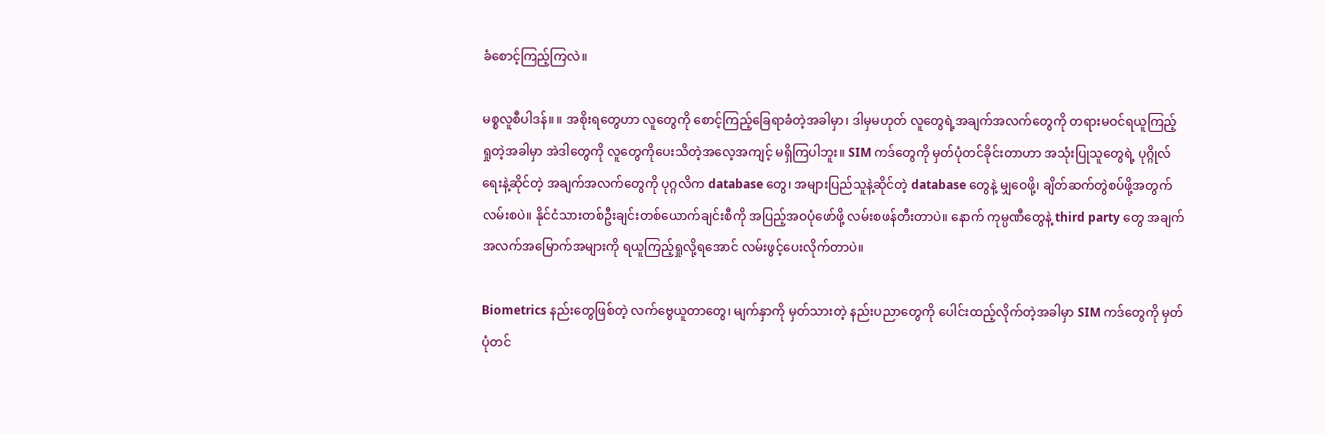ခံစောင့်ကြည့်ကြလဲ။

မစ္စလူစီပါဒန်။ ။ အစိုးရတွေဟာ လူတွေကို စောင့်ကြည့်ခြေရာခံတဲ့အခါမှာ၊ ဒါမှမဟုတ် လူတွေရဲ့အချက်အလက်တွေကို တရားမဝင်ရယူကြည့်ရှုတဲ့အခါမှာ အဲဒါတွေကို လူတွေကိုပေးသိတဲ့အလေ့အကျင့် မရှိကြပါဘူး။ SIM ကဒ်တွေကို မှတ်ပုံတင်ခိုင်းတာဟာ အသုံးပြုသူတွေရဲ့ ပုဂ္ဂိုလ်ရေးနဲ့ဆိုင်တဲ့ အချက်အလက်တွေကို ပုဂ္ဂလိက database တွေ၊ အများပြည်သူနဲ့ဆိုင်တဲ့ database တွေနဲ့ မျှဝေဖို့၊ ချိတ်ဆက်တွဲစပ်ဖို့အတွက် လမ်းစပဲ။ နိုင်ငံသားတစ်ဦးချင်းတစ်ယောက်ချင်းစီကို အပြည့်အဝပုံဖော်ဖို့ လမ်းစဖန်တီးတာပဲ။ နောက် ကုမ္ပဏီတွေနဲ့ third party တွေ အချက်အလက်အမြောက်အများကို ရယူကြည့်ရှုလို့ရအောင် လမ်းဖွင့်ပေးလိုက်တာပဲ။

Biometrics နည်းတွေဖြစ်တဲ့ လက်ဗွေယူတာတွေ၊ မျက်နှာကို မှတ်သားတဲ့ နည်းပညာတွေကို ပေါင်းထည့်လိုက်တဲ့အခါမှာ SIM ကဒ်တွေကို မှတ်ပုံတင်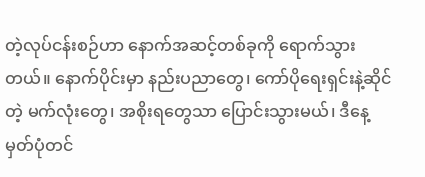တဲ့လုပ်ငန်းစဉ်ဟာ နောက်အဆင့်တစ်ခုကို ရောက်သွားတယ်။ နောက်ပိုင်းမှာ နည်းပညာတွေ၊ ကော်ပိုရေးရှင်းနဲ့ဆိုင်တဲ့ မက်လုံးတွေ၊ အစိုးရတွေသာ ပြောင်းသွားမယ်၊ ဒီနေ့ မှတ်ပုံတင်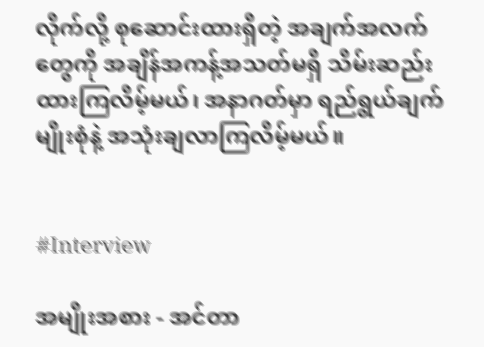လိုက်လို့ စုဆောင်းထားရှိတဲ့ အချက်အလက်တွေကို အချိန်အကန့်အသတ်မရှိ သိမ်းဆည်းထားကြလိမ့်မယ်၊ အနာဂတ်မှာ ရည်ရွယ်ချက်မျိုးစုံနဲ့ အသုံးချလာကြလိမ့်မယ်။


#Interview

အမျိုးအစား - အင်တာ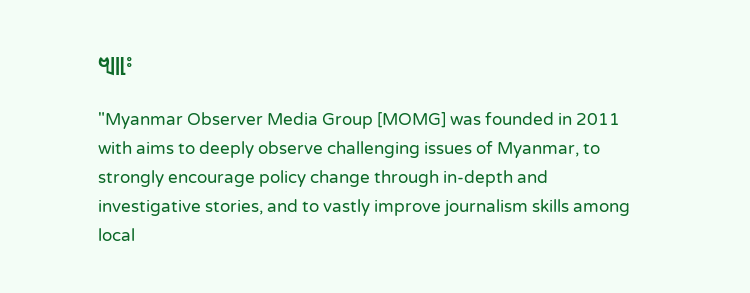ဗျူး

"Myanmar Observer Media Group [MOMG] was founded in 2011 with aims to deeply observe challenging issues of Myanmar, to strongly encourage policy change through in-depth and investigative stories, and to vastly improve journalism skills among local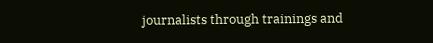journalists through trainings and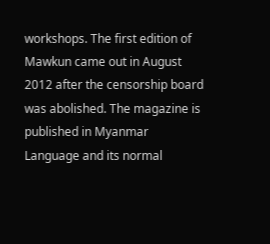workshops. The first edition of Mawkun came out in August 2012 after the censorship board was abolished. The magazine is published in Myanmar Language and its normal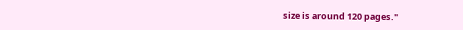size is around 120 pages."